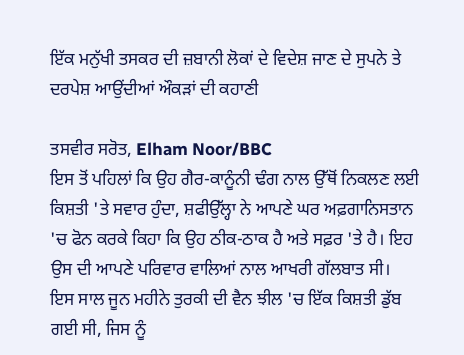ਇੱਕ ਮਨੁੱਖੀ ਤਸਕਰ ਦੀ ਜ਼ਬਾਨੀ ਲੋਕਾਂ ਦੇ ਵਿਦੇਸ਼ ਜਾਣ ਦੇ ਸੁਪਨੇ ਤੇ ਦਰਪੇਸ਼ ਆਉਂਦੀਆਂ ਔਕੜਾਂ ਦੀ ਕਹਾਣੀ

ਤਸਵੀਰ ਸਰੋਤ, Elham Noor/BBC
ਇਸ ਤੋਂ ਪਹਿਲਾਂ ਕਿ ਉਹ ਗੈਰ-ਕਾਨੂੰਨੀ ਢੰਗ ਨਾਲ ਉੱਥੋਂ ਨਿਕਲਣ ਲਈ ਕਿਸ਼ਤੀ 'ਤੇ ਸਵਾਰ ਹੁੰਦਾ, ਸ਼ਫੀਉੱਲ੍ਹਾ ਨੇ ਆਪਣੇ ਘਰ ਅਫ਼ਗਾਨਿਸਤਾਨ 'ਚ ਫੋਨ ਕਰਕੇ ਕਿਹਾ ਕਿ ਉਹ ਠੀਕ-ਠਾਕ ਹੈ ਅਤੇ ਸਫ਼ਰ 'ਤੇ ਹੈ। ਇਹ ਉਸ ਦੀ ਆਪਣੇ ਪਰਿਵਾਰ ਵਾਲਿਆਂ ਨਾਲ ਆਖਰੀ ਗੱਲਬਾਤ ਸੀ।
ਇਸ ਸਾਲ ਜੂਨ ਮਹੀਨੇ ਤੁਰਕੀ ਦੀ ਵੈਨ ਝੀਲ 'ਚ ਇੱਕ ਕਿਸ਼ਤੀ ਡੁੱਬ ਗਈ ਸੀ, ਜਿਸ ਨੂੰ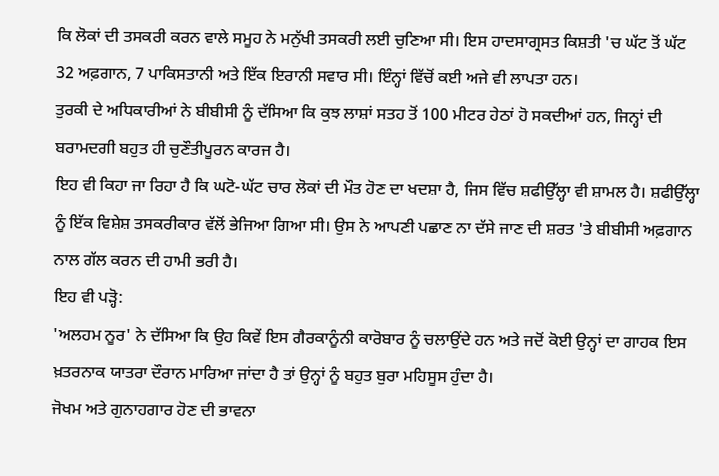ਕਿ ਲੋਕਾਂ ਦੀ ਤਸਕਰੀ ਕਰਨ ਵਾਲੇ ਸਮੂਹ ਨੇ ਮਨੁੱਖੀ ਤਸਕਰੀ ਲਈ ਚੁਣਿਆ ਸੀ। ਇਸ ਹਾਦਸਾਗ੍ਰਸਤ ਕਿਸ਼ਤੀ 'ਚ ਘੱਟ ਤੋਂ ਘੱਟ 32 ਅਫ਼ਗਾਨ, 7 ਪਾਕਿਸਤਾਨੀ ਅਤੇ ਇੱਕ ਇਰਾਨੀ ਸਵਾਰ ਸੀ। ਇੰਨ੍ਹਾਂ ਵਿੱਚੋਂ ਕਈ ਅਜੇ ਵੀ ਲਾਪਤਾ ਹਨ।
ਤੁਰਕੀ ਦੇ ਅਧਿਕਾਰੀਆਂ ਨੇ ਬੀਬੀਸੀ ਨੂੰ ਦੱਸਿਆ ਕਿ ਕੁਝ ਲਾਸ਼ਾਂ ਸਤਹ ਤੋਂ 100 ਮੀਟਰ ਹੇਠਾਂ ਹੋ ਸਕਦੀਆਂ ਹਨ, ਜਿਨ੍ਹਾਂ ਦੀ ਬਰਾਮਦਗੀ ਬਹੁਤ ਹੀ ਚੁਣੌਤੀਪੂਰਨ ਕਾਰਜ ਹੈ।
ਇਹ ਵੀ ਕਿਹਾ ਜਾ ਰਿਹਾ ਹੈ ਕਿ ਘਟੋ-ਘੱਟ ਚਾਰ ਲੋਕਾਂ ਦੀ ਮੌਤ ਹੋਣ ਦਾ ਖਦਸ਼ਾ ਹੈ, ਜਿਸ ਵਿੱਚ ਸ਼ਫੀਉੱਲ੍ਹਾ ਵੀ ਸ਼ਾਮਲ ਹੈ। ਸ਼ਫੀਉੱਲ੍ਹਾ ਨੂੰ ਇੱਕ ਵਿਸ਼ੇਸ਼ ਤਸਕਰੀਕਾਰ ਵੱਲੋਂ ਭੇਜਿਆ ਗਿਆ ਸੀ। ਉਸ ਨੇ ਆਪਣੀ ਪਛਾਣ ਨਾ ਦੱਸੇ ਜਾਣ ਦੀ ਸ਼ਰਤ 'ਤੇ ਬੀਬੀਸੀ ਅਫ਼ਗਾਨ ਨਾਲ ਗੱਲ ਕਰਨ ਦੀ ਹਾਮੀ ਭਰੀ ਹੈ।
ਇਹ ਵੀ ਪੜ੍ਹੋ:
'ਅਲਹਮ ਨੂਰ' ਨੇ ਦੱਸਿਆ ਕਿ ਉਹ ਕਿਵੇਂ ਇਸ ਗੈਰਕਾਨੂੰਨੀ ਕਾਰੋਬਾਰ ਨੂੰ ਚਲਾਉਂਦੇ ਹਨ ਅਤੇ ਜਦੋਂ ਕੋਈ ਉਨ੍ਹਾਂ ਦਾ ਗਾਹਕ ਇਸ ਖ਼ਤਰਨਾਕ ਯਾਤਰਾ ਦੌਰਾਨ ਮਾਰਿਆ ਜਾਂਦਾ ਹੈ ਤਾਂ ਉਨ੍ਹਾਂ ਨੂੰ ਬਹੁਤ ਬੁਰਾ ਮਹਿਸੂਸ ਹੁੰਦਾ ਹੈ।
ਜੋਖਮ ਅਤੇ ਗੁਨਾਹਗਾਰ ਹੋਣ ਦੀ ਭਾਵਨਾ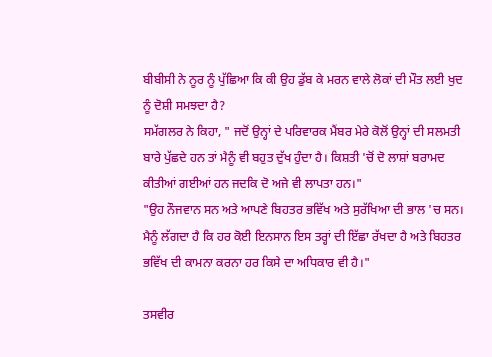ਬੀਬੀਸੀ ਨੇ ਨੂਰ ਨੂੰ ਪੁੱਛਿਆ ਕਿ ਕੀ ਉਹ ਡੁੱਬ ਕੇ ਮਰਨ ਵਾਲੇ ਲੋਕਾਂ ਦੀ ਮੌਤ ਲਈ ਖੁਦ ਨੂੰ ਦੋਸ਼ੀ ਸਮਝਦਾ ਹੈ?
ਸਮੱਗਲਰ ਨੇ ਕਿਹਾ, " ਜਦੋਂ ਉਨ੍ਹਾਂ ਦੇ ਪਰਿਵਾਰਕ ਮੈਂਬਰ ਮੇਰੇ ਕੋਲੋਂ ਉਨ੍ਹਾਂ ਦੀ ਸਲਮਤੀ ਬਾਰੇ ਪੁੱਛਦੇ ਹਨ ਤਾਂ ਮੈਨੂੰ ਵੀ ਬਹੁਤ ਦੁੱਖ ਹੁੰਦਾ ਹੈ। ਕਿਸ਼ਤੀ 'ਚੋਂ ਦੋ ਲਾਸ਼ਾਂ ਬਰਾਮਦ ਕੀਤੀਆਂ ਗਈਆਂ ਹਨ ਜਦਕਿ ਦੋ ਅਜੇ ਵੀ ਲਾਪਤਾ ਹਨ।"
"ਉਹ ਨੌਜਵਾਨ ਸਨ ਅਤੇ ਆਪਣੇ ਬਿਹਤਰ ਭਵਿੱਖ ਅਤੇ ਸੁਰੱਖਿਆ ਦੀ ਭਾਲ 'ਚ ਸਨ। ਮੈਨੂੰ ਲੱਗਦਾ ਹੈ ਕਿ ਹਰ ਕੋਈ ਇਨਸਾਨ ਇਸ ਤਰ੍ਹਾਂ ਦੀ ਇੱਛਾ ਰੱਖਦਾ ਹੈ ਅਤੇ ਬਿਹਤਰ ਭਵਿੱਖ ਦੀ ਕਾਮਨਾ ਕਰਨਾ ਹਰ ਕਿਸੇ ਦਾ ਅਧਿਕਾਰ ਵੀ ਹੈ।"

ਤਸਵੀਰ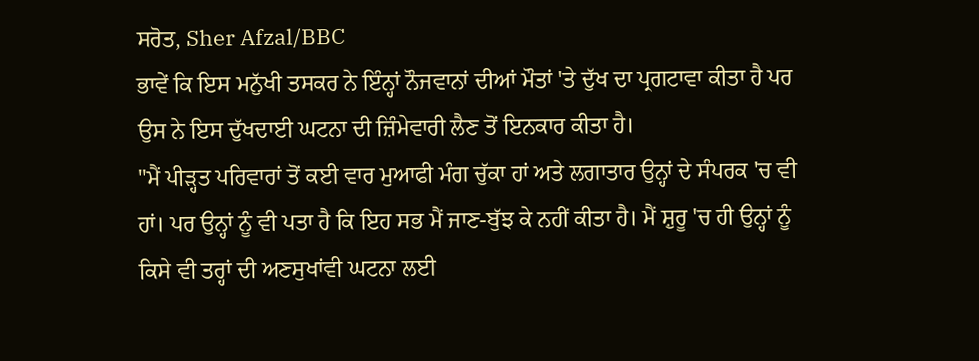ਸਰੋਤ, Sher Afzal/BBC
ਭਾਵੇਂ ਕਿ ਇਸ ਮਨੁੱਖੀ ਤਸਕਰ ਨੇ ਇੰਨ੍ਹਾਂ ਨੌਜਵਾਨਾਂ ਦੀਆਂ ਮੌਤਾਂ 'ਤੇ ਦੁੱਖ ਦਾ ਪ੍ਰਗਟਾਵਾ ਕੀਤਾ ਹੈ ਪਰ ਉਸ ਨੇ ਇਸ ਦੁੱਖਦਾਈ ਘਟਨਾ ਦੀ ਜ਼ਿੰਮੇਵਾਰੀ ਲੈਣ ਤੋਂ ਇਨਕਾਰ ਕੀਤਾ ਹੈ।
"ਮੈਂ ਪੀੜ੍ਹਤ ਪਰਿਵਾਰਾਂ ਤੋਂ ਕਈ ਵਾਰ ਮੁਆਫੀ ਮੰਗ ਚੁੱਕਾ ਹਾਂ ਅਤੇ ਲਗਾਤਾਰ ਉਨ੍ਹਾਂ ਦੇ ਸੰਪਰਕ 'ਚ ਵੀ ਹਾਂ। ਪਰ ਉਨ੍ਹਾਂ ਨੂੰ ਵੀ ਪਤਾ ਹੈ ਕਿ ਇਹ ਸਭ ਮੈਂ ਜਾਣ-ਬੁੱਝ ਕੇ ਨਹੀਂ ਕੀਤਾ ਹੈ। ਮੈਂ ਸ਼ੁਰੂ 'ਚ ਹੀ ਉਨ੍ਹਾਂ ਨੂੰ ਕਿਸੇ ਵੀ ਤਰ੍ਹਾਂ ਦੀ ਅਣਸੁਖਾਂਵੀ ਘਟਨਾ ਲਈ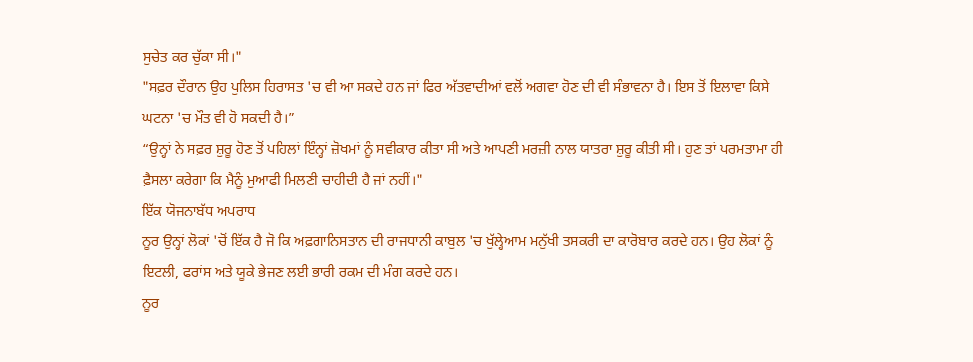ਸੁਚੇਤ ਕਰ ਚੁੱਕਾ ਸੀ।"
"ਸਫ਼ਰ ਦੌਰਾਨ ਉਹ ਪੁਲਿਸ ਹਿਰਾਸਤ 'ਚ ਵੀ ਆ ਸਕਦੇ ਹਨ ਜਾਂ ਫਿਰ ਅੱਤਵਾਦੀਆਂ ਵਲੋਂ ਅਗਵਾ ਹੋਣ ਦੀ ਵੀ ਸੰਭਾਵਨਾ ਹੈ। ਇਸ ਤੋਂ ਇਲਾਵਾ ਕਿਸੇ ਘਟਨਾ 'ਚ ਮੌਤ ਵੀ ਹੋ ਸਕਦੀ ਹੈ।”
“ਉਨ੍ਹਾਂ ਨੇ ਸਫ਼ਰ ਸ਼ੁਰੂ ਹੋਣ ਤੋਂ ਪਹਿਲਾਂ ਇੰਨ੍ਹਾਂ ਜ਼ੋਖਮਾਂ ਨੂੰ ਸਵੀਕਾਰ ਕੀਤਾ ਸੀ ਅਤੇ ਆਪਣੀ ਮਰਜ਼ੀ ਨਾਲ ਯਾਤਰਾ ਸ਼ੁਰੂ ਕੀਤੀ ਸੀ। ਹੁਣ ਤਾਂ ਪਰਮਤਾਮਾ ਹੀ ਫ਼ੈਸਲਾ ਕਰੇਗਾ ਕਿ ਮੈਨੂੰ ਮੁਆਫੀ ਮਿਲਣੀ ਚਾਹੀਦੀ ਹੈ ਜਾਂ ਨਹੀਂ।"
ਇੱਕ ਯੋਜਨਾਬੱਧ ਅਪਰਾਧ
ਨੂਰ ਉਨ੍ਹਾਂ ਲੋਕਾਂ 'ਚੋਂ ਇੱਕ ਹੈ ਜੋ ਕਿ ਅਫ਼ਗਾਨਿਸਤਾਨ ਦੀ ਰਾਜਧਾਨੀ ਕਾਬੁਲ 'ਚ ਖੁੱਲ੍ਹੇਆਮ ਮਨੁੱਖੀ ਤਸਕਰੀ ਦਾ ਕਾਰੋਬਾਰ ਕਰਦੇ ਹਨ। ਉਹ ਲੋਕਾਂ ਨੂੰ ਇਟਲੀ, ਫਰਾਂਸ ਅਤੇ ਯੂਕੇ ਭੇਜਣ ਲਈ ਭਾਰੀ ਰਕਮ ਦੀ ਮੰਗ ਕਰਦੇ ਹਨ।
ਨੂਰ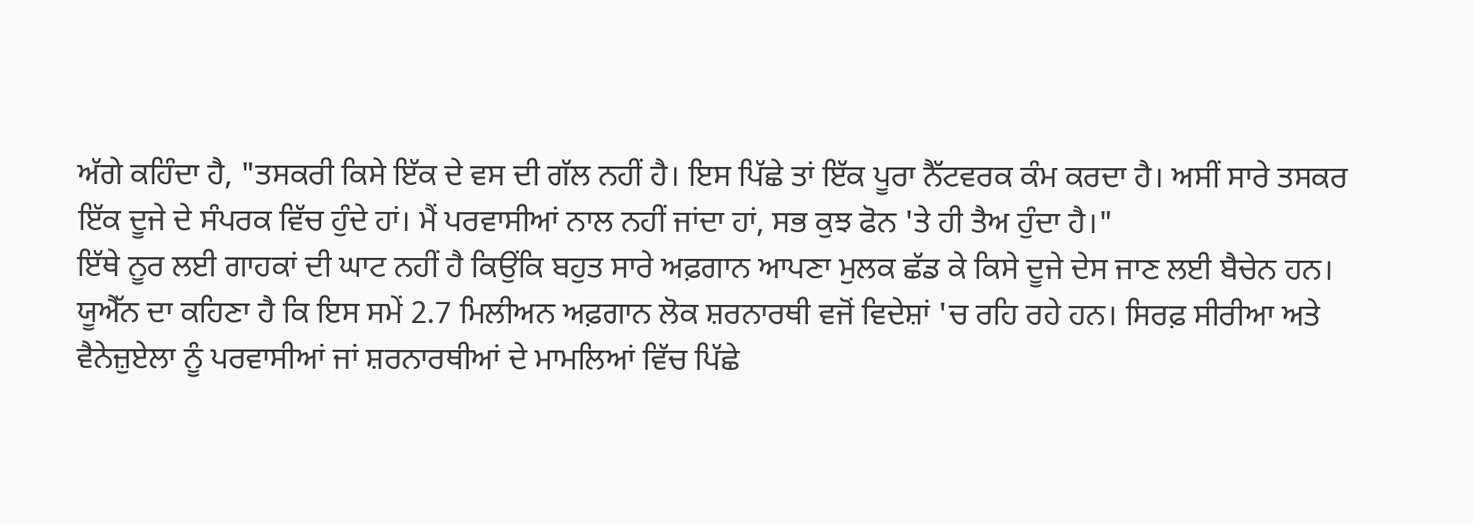ਅੱਗੇ ਕਹਿੰਦਾ ਹੈ, "ਤਸਕਰੀ ਕਿਸੇ ਇੱਕ ਦੇ ਵਸ ਦੀ ਗੱਲ ਨਹੀਂ ਹੈ। ਇਸ ਪਿੱਛੇ ਤਾਂ ਇੱਕ ਪੂਰਾ ਨੈੱਟਵਰਕ ਕੰਮ ਕਰਦਾ ਹੈ। ਅਸੀਂ ਸਾਰੇ ਤਸਕਰ ਇੱਕ ਦੂਜੇ ਦੇ ਸੰਪਰਕ ਵਿੱਚ ਹੁੰਦੇ ਹਾਂ। ਮੈਂ ਪਰਵਾਸੀਆਂ ਨਾਲ ਨਹੀਂ ਜਾਂਦਾ ਹਾਂ, ਸਭ ਕੁਝ ਫੋਨ 'ਤੇ ਹੀ ਤੈਅ ਹੁੰਦਾ ਹੈ।"
ਇੱਥੇ ਨੂਰ ਲਈ ਗਾਹਕਾਂ ਦੀ ਘਾਟ ਨਹੀਂ ਹੈ ਕਿਉਂਕਿ ਬਹੁਤ ਸਾਰੇ ਅਫ਼ਗਾਨ ਆਪਣਾ ਮੁਲਕ ਛੱਡ ਕੇ ਕਿਸੇ ਦੂਜੇ ਦੇਸ ਜਾਣ ਲਈ ਬੈਚੇਨ ਹਨ।
ਯੂਐੱਨ ਦਾ ਕਹਿਣਾ ਹੈ ਕਿ ਇਸ ਸਮੇਂ 2.7 ਮਿਲੀਅਨ ਅਫ਼ਗਾਨ ਲੋਕ ਸ਼ਰਨਾਰਥੀ ਵਜੋਂ ਵਿਦੇਸ਼ਾਂ 'ਚ ਰਹਿ ਰਹੇ ਹਨ। ਸਿਰਫ਼ ਸੀਰੀਆ ਅਤੇ ਵੈਨੇਜ਼ੁਏਲਾ ਨੂੰ ਪਰਵਾਸੀਆਂ ਜਾਂ ਸ਼ਰਨਾਰਥੀਆਂ ਦੇ ਮਾਮਲਿਆਂ ਵਿੱਚ ਪਿੱਛੇ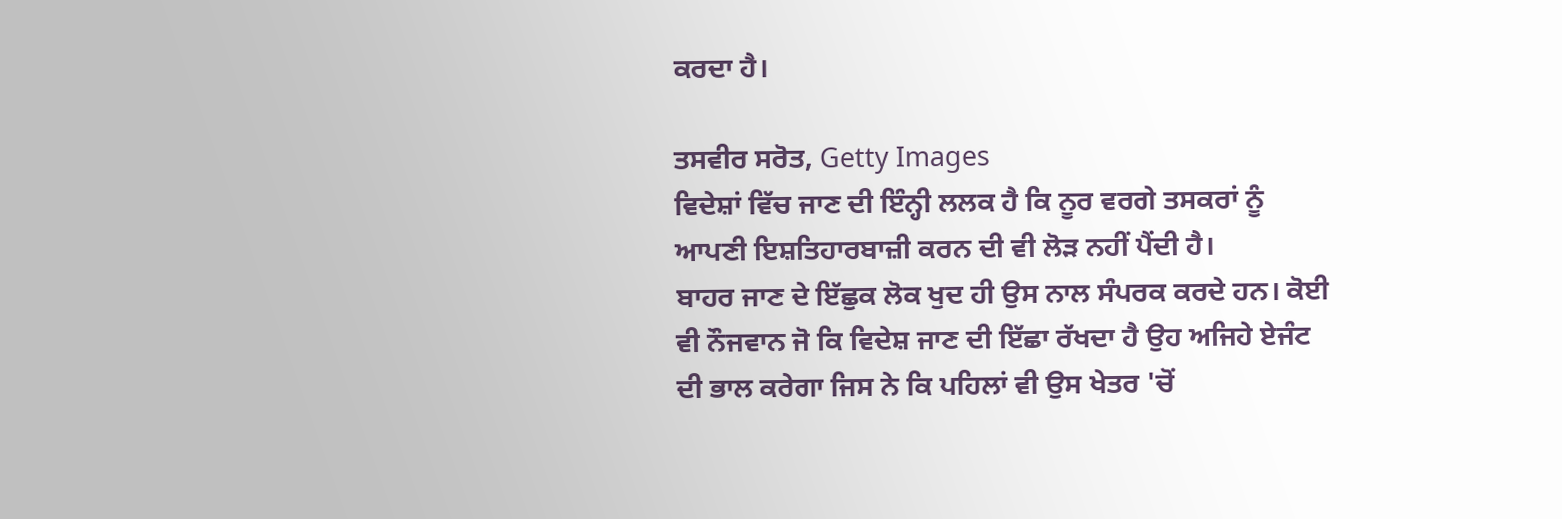ਕਰਦਾ ਹੈ।

ਤਸਵੀਰ ਸਰੋਤ, Getty Images
ਵਿਦੇਸ਼ਾਂ ਵਿੱਚ ਜਾਣ ਦੀ ਇੰਨ੍ਹੀ ਲਲਕ ਹੈ ਕਿ ਨੂਰ ਵਰਗੇ ਤਸਕਰਾਂ ਨੂੰ ਆਪਣੀ ਇਸ਼ਤਿਹਾਰਬਾਜ਼ੀ ਕਰਨ ਦੀ ਵੀ ਲੋੜ ਨਹੀਂ ਪੈਂਦੀ ਹੈ।
ਬਾਹਰ ਜਾਣ ਦੇ ਇੱਛੁਕ ਲੋਕ ਖੁਦ ਹੀ ਉਸ ਨਾਲ ਸੰਪਰਕ ਕਰਦੇ ਹਨ। ਕੋਈ ਵੀ ਨੌਜਵਾਨ ਜੋ ਕਿ ਵਿਦੇਸ਼ ਜਾਣ ਦੀ ਇੱਛਾ ਰੱਖਦਾ ਹੈ ਉਹ ਅਜਿਹੇ ਏਜੰਟ ਦੀ ਭਾਲ ਕਰੇਗਾ ਜਿਸ ਨੇ ਕਿ ਪਹਿਲਾਂ ਵੀ ਉਸ ਖੇਤਰ 'ਚੋਂ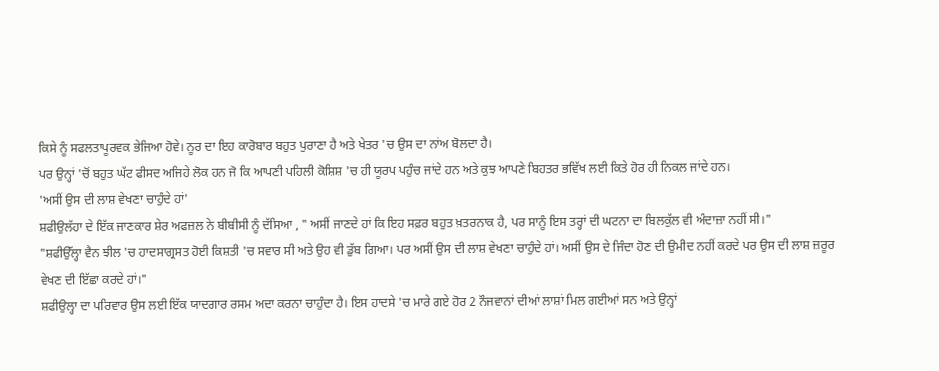ਕਿਸੇ ਨੂੰ ਸਫਲਤਾਪੂਰਵਕ ਭੇਜਿਆ ਹੋਵੇ। ਨੂਰ ਦਾ ਇਹ ਕਾਰੋਬਾਰ ਬਹੁਤ ਪੁਰਾਣਾ ਹੈ ਅਤੇ ਖੇਤਰ 'ਚ ਉਸ ਦਾ ਨਾਂਅ ਬੋਲਦਾ ਹੈ।
ਪਰ ਉਨ੍ਹਾਂ 'ਚੋਂ ਬਹੁਤ ਘੱਟ ਫੀਸਦ ਅਜਿਹੇ ਲੋਕ ਹਨ ਜੋ ਕਿ ਆਪਣੀ ਪਹਿਲੀ ਕੋਸ਼ਿਸ਼ 'ਚ ਹੀ ਯੂਰਪ ਪਹੁੰਚ ਜਾਂਦੇ ਹਨ ਅਤੇ ਕੁਝ ਆਪਣੇ ਬਿਹਤਰ ਭਵਿੱਖ ਲਈ ਕਿਤੇ ਹੋਰ ਹੀ ਨਿਕਲ ਜਾਂਦੇ ਹਨ।
'ਅਸੀਂ ਉਸ ਦੀ ਲਾਸ਼ ਵੇਖਣਾ ਚਾਹੁੰਦੇ ਹਾਂ'
ਸ਼ਫੀਉਲੱਹਾ ਦੇ ਇੱਕ ਜਾਣਕਾਰ ਸ਼ੇਰ ਅਫਜ਼ਲ ਨੇ ਬੀਬੀਸੀ ਨੂੰ ਦੱਸਿਆ , " ਅਸੀਂ ਜਾਣਦੇ ਹਾਂ ਕਿ ਇਹ ਸਫ਼ਰ ਬਹੁਤ ਖ਼ਤਰਨਾਕ ਹੈ, ਪਰ ਸਾਨੂੰ ਇਸ ਤਰ੍ਹਾਂ ਦੀ ਘਟਨਾ ਦਾ ਬਿਲਕੁੱਲ ਵੀ ਅੰਦਾਜ਼ਾ ਨਹੀਂ ਸੀ।"
"ਸ਼ਫੀਉੱਲ੍ਹਾ ਵੈਨ ਝੀਲ 'ਚ ਹਾਦਸਾਗ੍ਰਸਤ ਹੋਈ ਕਿਸ਼ਤੀ 'ਚ ਸਵਾਰ ਸੀ ਅਤੇ ਉਹ ਵੀ ਡੁੱਬ ਗਿਆ। ਪਰ ਅਸੀਂ ਉਸ ਦੀ ਲਾਸ਼ ਵੇਖਣਾ ਚਾਹੁੰਦੇ ਹਾਂ। ਅਸੀਂ ਉਸ ਦੇ ਜਿੰਦਾ ਹੋਣ ਦੀ ਉਮੀਦ ਨਹੀਂ ਕਰਦੇ ਪਰ ਉਸ ਦੀ ਲਾਸ਼ ਜ਼ਰੂਰ ਵੇਖਣ ਦੀ ਇੱਛਾ ਕਰਦੇ ਹਾਂ।"
ਸ਼ਫੀਉਲ੍ਹਾ ਦਾ ਪਰਿਵਾਰ ਉਸ ਲਈ ਇੱਕ ਯਾਦਗਾਰ ਰਸਮ ਅਦਾ ਕਰਨਾ ਚਾਹੁੰਦਾ ਹੈ। ਇਸ ਹਾਦਸੇ 'ਚ ਮਾਰੇ ਗਏ ਹੋਰ 2 ਨੌਜਵਾਨਾਂ ਦੀਆਂ ਲਾਸ਼ਾਂ ਮਿਲ ਗਈਆਂ ਸਨ ਅਤੇ ਉਨ੍ਹਾਂ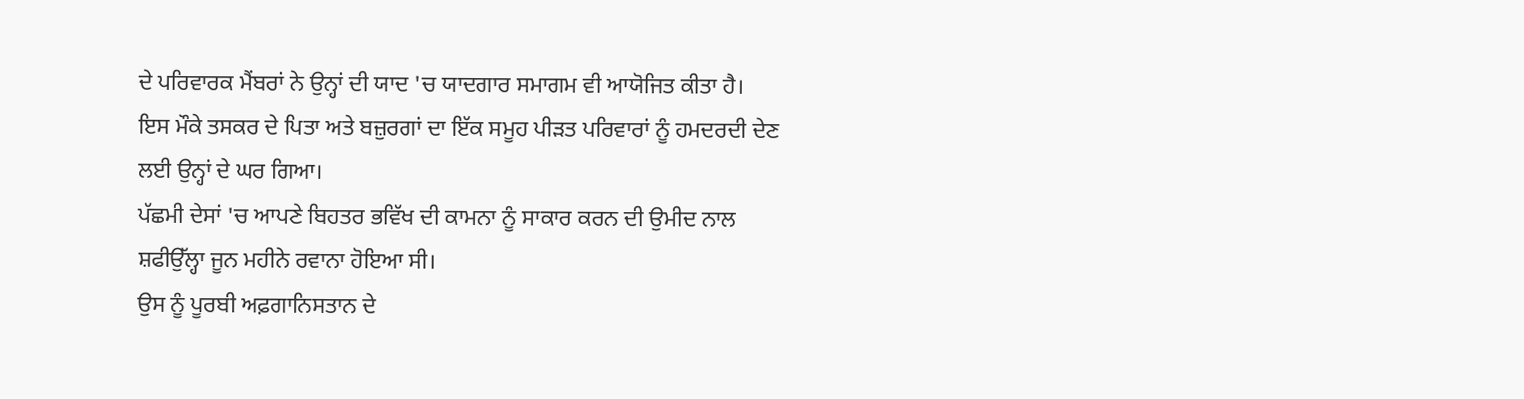ਦੇ ਪਰਿਵਾਰਕ ਮੈਂਬਰਾਂ ਨੇ ਉਨ੍ਹਾਂ ਦੀ ਯਾਦ 'ਚ ਯਾਦਗਾਰ ਸਮਾਗਮ ਵੀ ਆਯੋਜਿਤ ਕੀਤਾ ਹੈ।
ਇਸ ਮੌਕੇ ਤਸਕਰ ਦੇ ਪਿਤਾ ਅਤੇ ਬਜ਼ੁਰਗਾਂ ਦਾ ਇੱਕ ਸਮੂਹ ਪੀੜਤ ਪਰਿਵਾਰਾਂ ਨੂੰ ਹਮਦਰਦੀ ਦੇਣ ਲਈ ਉਨ੍ਹਾਂ ਦੇ ਘਰ ਗਿਆ।
ਪੱਛਮੀ ਦੇਸਾਂ 'ਚ ਆਪਣੇ ਬਿਹਤਰ ਭਵਿੱਖ ਦੀ ਕਾਮਨਾ ਨੂੰ ਸਾਕਾਰ ਕਰਨ ਦੀ ਉਮੀਦ ਨਾਲ ਸ਼ਫੀਉੱਲ੍ਹਾ ਜੂਨ ਮਹੀਨੇ ਰਵਾਨਾ ਹੋਇਆ ਸੀ।
ਉਸ ਨੂੰ ਪੂਰਬੀ ਅਫ਼ਗਾਨਿਸਤਾਨ ਦੇ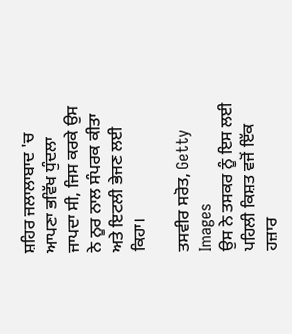ਸ਼ਹਿਰ ਜਲਾਲਾਬਾਦ 'ਚ ਆਪਣਾ ਭਵਿੱਖ ਧੁੰਦਲਾ ਜਾਪਦਾ ਸੀ, ਜਿਸ ਕਰਕੇ ਉਸ ਨੇ ਨੂਰ ਨਾਲ ਸੰਪਰਕ ਕੀਤਾ ਅਤੇ ਇਟਲੀ ਭੇਜਣ ਲਈ ਕਿਹਾ।

ਤਸਵੀਰ ਸਰੋਤ, Getty Images
ਉਸ ਨੇ ਤਸਕਰ ਨੂੰ ਇਸ ਲਈ ਪਹਿਲੀ ਕਿਸ਼ਤ ਵਜੋਂ ਇੱਕ ਹਜ਼ਾਰ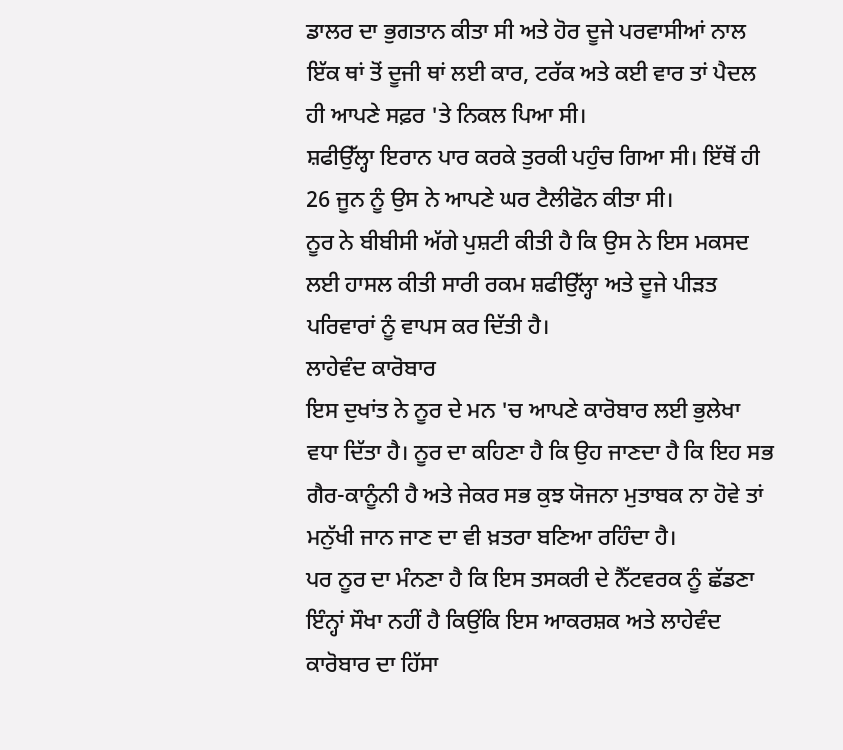ਡਾਲਰ ਦਾ ਭੁਗਤਾਨ ਕੀਤਾ ਸੀ ਅਤੇ ਹੋਰ ਦੂਜੇ ਪਰਵਾਸੀਆਂ ਨਾਲ ਇੱਕ ਥਾਂ ਤੋਂ ਦੂਜੀ ਥਾਂ ਲਈ ਕਾਰ, ਟਰੱਕ ਅਤੇ ਕਈ ਵਾਰ ਤਾਂ ਪੈਦਲ ਹੀ ਆਪਣੇ ਸਫ਼ਰ 'ਤੇ ਨਿਕਲ ਪਿਆ ਸੀ।
ਸ਼ਫੀਉੱਲ੍ਹਾ ਇਰਾਨ ਪਾਰ ਕਰਕੇ ਤੁਰਕੀ ਪਹੁੰਚ ਗਿਆ ਸੀ। ਇੱਥੋਂ ਹੀ 26 ਜੂਨ ਨੂੰ ਉਸ ਨੇ ਆਪਣੇ ਘਰ ਟੈਲੀਫੋਨ ਕੀਤਾ ਸੀ।
ਨੂਰ ਨੇ ਬੀਬੀਸੀ ਅੱਗੇ ਪੁਸ਼ਟੀ ਕੀਤੀ ਹੈ ਕਿ ਉਸ ਨੇ ਇਸ ਮਕਸਦ ਲਈ ਹਾਸਲ ਕੀਤੀ ਸਾਰੀ ਰਕਮ ਸ਼ਫੀਉੱਲ੍ਹਾ ਅਤੇ ਦੂਜੇ ਪੀੜਤ ਪਰਿਵਾਰਾਂ ਨੂੰ ਵਾਪਸ ਕਰ ਦਿੱਤੀ ਹੈ।
ਲਾਹੇਵੰਦ ਕਾਰੋਬਾਰ
ਇਸ ਦੁਖਾਂਤ ਨੇ ਨੂਰ ਦੇ ਮਨ 'ਚ ਆਪਣੇ ਕਾਰੋਬਾਰ ਲਈ ਭੁਲੇਖਾ ਵਧਾ ਦਿੱਤਾ ਹੈ। ਨੂਰ ਦਾ ਕਹਿਣਾ ਹੈ ਕਿ ਉਹ ਜਾਣਦਾ ਹੈ ਕਿ ਇਹ ਸਭ ਗੈਰ-ਕਾਨੂੰਨੀ ਹੈ ਅਤੇ ਜੇਕਰ ਸਭ ਕੁਝ ਯੋਜਨਾ ਮੁਤਾਬਕ ਨਾ ਹੋਵੇ ਤਾਂ ਮਨੁੱਖੀ ਜਾਨ ਜਾਣ ਦਾ ਵੀ ਖ਼ਤਰਾ ਬਣਿਆ ਰਹਿੰਦਾ ਹੈ।
ਪਰ ਨੂਰ ਦਾ ਮੰਨਣਾ ਹੈ ਕਿ ਇਸ ਤਸਕਰੀ ਦੇ ਨੈੱਟਵਰਕ ਨੂੰ ਛੱਡਣਾ ਇੰਨ੍ਹਾਂ ਸੌਖਾ ਨਹੀਂ ਹੈ ਕਿਉਂਕਿ ਇਸ ਆਕਰਸ਼ਕ ਅਤੇ ਲਾਹੇਵੰਦ ਕਾਰੋਬਾਰ ਦਾ ਹਿੱਸਾ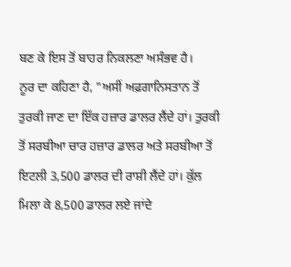ਬਣ ਕੇ ਇਸ ਤੋਂ ਬਾਹਰ ਨਿਕਲਣਾ ਅਸੰਭਵ ਹੈ।
ਨੂਰ ਦਾ ਕਹਿਣਾ ਹੈ, "ਅਸੀਂ ਅਫ਼ਗਾਨਿਸਤਾਨ ਤੋਂ ਤੁਰਕੀ ਜਾਣ ਦਾ ਇੱਕ ਹਜ਼ਾਰ ਡਾਲਰ ਲੈਂਦੇ ਹਾਂ। ਤੁਰਕੀ ਤੋਂ ਸਰਬੀਆ ਚਾਰ ਹਜ਼ਾਰ ਡਾਲਰ ਅਤੇ ਸਰਬੀਆ ਤੋਂ ਇਟਲੀ 3,500 ਡਾਲਰ ਦੀ ਰਾਸ਼ੀ ਲੈਂਦੇ ਹਾਂ। ਕੁੱਲ ਮਿਲਾ ਕੇ 8,500 ਡਾਲਰ ਲਏ ਜਾਂਦੇ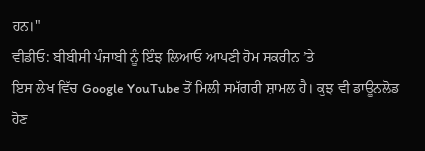ਹਨ।"
ਵੀਡੀਓ: ਬੀਬੀਸੀ ਪੰਜਾਬੀ ਨੂੰ ਇੰਝ ਲਿਆਓ ਆਪਣੀ ਹੋਮ ਸਕਰੀਨ ’ਤੇ
ਇਸ ਲੇਖ ਵਿੱਚ Google YouTube ਤੋਂ ਮਿਲੀ ਸਮੱਗਰੀ ਸ਼ਾਮਲ ਹੈ। ਕੁਝ ਵੀ ਡਾਊਨਲੋਡ ਹੋਣ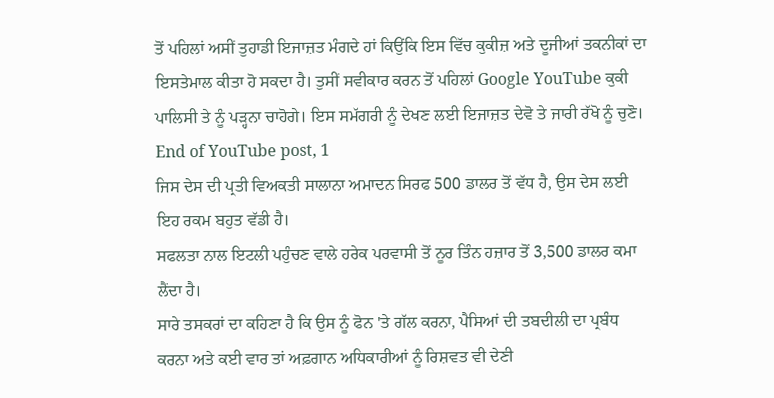ਤੋਂ ਪਹਿਲਾਂ ਅਸੀਂ ਤੁਹਾਡੀ ਇਜਾਜ਼ਤ ਮੰਗਦੇ ਹਾਂ ਕਿਉਂਕਿ ਇਸ ਵਿੱਚ ਕੁਕੀਜ਼ ਅਤੇ ਦੂਜੀਆਂ ਤਕਨੀਕਾਂ ਦਾ ਇਸਤੇਮਾਲ ਕੀਤਾ ਹੋ ਸਕਦਾ ਹੈ। ਤੁਸੀਂ ਸਵੀਕਾਰ ਕਰਨ ਤੋਂ ਪਹਿਲਾਂ Google YouTube ਕੁਕੀ ਪਾਲਿਸੀ ਤੇ ਨੂੰ ਪੜ੍ਹਨਾ ਚਾਹੋਗੇ। ਇਸ ਸਮੱਗਰੀ ਨੂੰ ਦੇਖਣ ਲਈ ਇਜਾਜ਼ਤ ਦੇਵੋ ਤੇ ਜਾਰੀ ਰੱਖੋ ਨੂੰ ਚੁਣੋ।
End of YouTube post, 1
ਜਿਸ ਦੇਸ ਦੀ ਪ੍ਰਤੀ ਵਿਅਕਤੀ ਸਾਲਾਨਾ ਅਮਾਦਨ ਸਿਰਫ 500 ਡਾਲਰ ਤੋਂ ਵੱਧ ਹੈ, ਉਸ ਦੇਸ ਲਈ ਇਹ ਰਕਮ ਬਹੁਤ ਵੱਡੀ ਹੈ।
ਸਫਲਤਾ ਨਾਲ ਇਟਲੀ ਪਹੁੰਚਣ ਵਾਲੇ ਹਰੇਕ ਪਰਵਾਸੀ ਤੋਂ ਨੂਰ ਤਿੰਨ ਹਜ਼ਾਰ ਤੋਂ 3,500 ਡਾਲਰ ਕਮਾ ਲੈਂਦਾ ਹੈ।
ਸਾਰੇ ਤਸਕਰਾਂ ਦਾ ਕਹਿਣਾ ਹੈ ਕਿ ਉਸ ਨੂੰ ਫੋਨ 'ਤੇ ਗੱਲ ਕਰਨਾ, ਪੈਸਿਆਂ ਦੀ ਤਬਦੀਲੀ ਦਾ ਪ੍ਰਬੰਧ ਕਰਨਾ ਅਤੇ ਕਈ ਵਾਰ ਤਾਂ ਅਫ਼ਗਾਨ ਅਧਿਕਾਰੀਆਂ ਨੂੰ ਰਿਸ਼ਵਤ ਵੀ ਦੇਣੀ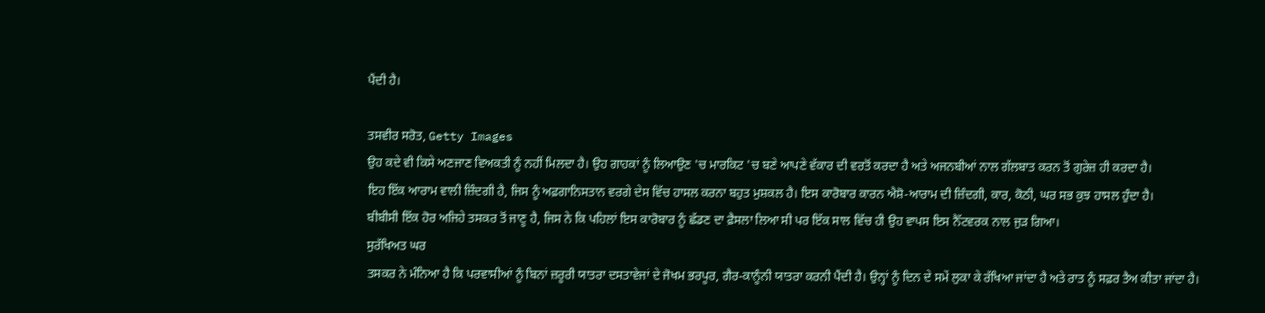ਪੈਂਦੀ ਹੈ।

ਤਸਵੀਰ ਸਰੋਤ, Getty Images
ਉਹ ਕਦੇ ਵੀ ਕਿਸੇ ਅਣਜਾਣ ਵਿਅਕਤੀ ਨੂੰ ਨਹੀਂ ਮਿਲਦਾ ਹੈ। ਉਹ ਗਾਹਕਾਂ ਨੂੰ ਲਿਆਉਣ 'ਚ ਮਾਰਕਿਟ 'ਚ ਬਣੇ ਆਪਣੇ ਵੱਕਾਰ ਦੀ ਵਰਤੋਂ ਕਰਦਾ ਹੈ ਅਤੇ ਅਜਨਬੀਆਂ ਨਾਲ ਗੱਲਬਾਤ ਕਰਨ ਤੋਂ ਗੁਰੇਜ਼ ਹੀ ਕਰਦਾ ਹੈ।
ਇਹ ਇੱਕ ਆਰਾਮ ਵਾਲੀ ਜ਼ਿੰਦਗੀ ਹੈ, ਜਿਸ ਨੂੰ ਅਫ਼ਗਾਨਿਸਤਾਨ ਵਰਗੇ ਦੇਸ ਵਿੱਚ ਹਾਸਲ ਕਰਨਾ ਬਹੁਤ ਮੁਸ਼ਕਲ ਹੈ। ਇਸ ਕਾਰੋਬਾਰ ਕਾਰਨ ਐਸ਼ੋ-ਆਰਾਮ ਦੀ ਜ਼ਿੰਦਗੀ, ਕਾਰ, ਕੋਠੀ, ਘਰ ਸਭ ਕੁਝ ਹਾਸਲ ਹੁੰਦਾ ਹੈ।
ਬੀਬੀਸੀ ਇੱਕ ਹੋਰ ਅਜਿਹੇ ਤਸਕਰ ਤੋਂ ਜਾਣੂ ਹੈ, ਜਿਸ ਨੇ ਕਿ ਪਹਿਲਾਂ ਇਸ ਕਾਰੋਬਾਰ ਨੂੰ ਛੱਡਣ ਦਾ ਫ਼ੈਸਲਾ ਲਿਆ ਸੀ ਪਰ ਇੱਕ ਸਾਲ ਵਿੱਚ ਹੀ ਉਹ ਵਾਪਸ ਇਸ ਨੈੱਟਵਰਕ ਨਾਲ ਜੁੜ ਗਿਆ।
ਸੁਰੱਖਿਅਤ ਘਰ
ਤਸਕਰ ਨੇ ਮੰਨਿਆ ਹੈ ਕਿ ਪਰਵਾਸੀਆਂ ਨੂੰ ਬਿਨਾਂ ਜ਼ਰੂਰੀ ਯਾਤਰਾ ਦਸਤਾਵੇਜਾਂ ਦੇ ਜੋਖਮ ਭਰਪੂਰ, ਗੈਰ-ਕਾਨੂੰਨੀ ਯਾਤਰਾ ਕਰਨੀ ਪੈਂਦੀ ਹੈ। ਉਨ੍ਹਾਂ ਨੂੰ ਦਿਨ ਦੇ ਸਮੇਂ ਲੁਕਾ ਕੇ ਰੱਖਿਆ ਜਾਂਦਾ ਹੈ ਅਤੇ ਰਾਤ ਨੂੰ ਸਫ਼ਰ ਤੈਅ ਕੀਤਾ ਜਾਂਦਾ ਹੈ।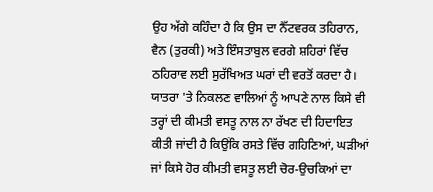ਉਹ ਅੱਗੇ ਕਹਿੰਦਾ ਹੈ ਕਿ ਉਸ ਦਾ ਨੈੱਟਵਰਕ ਤਹਿਰਾਨ, ਵੈਨ (ਤੁਰਕੀ) ਅਤੇ ਇੰਸਤਾਬੁਲ ਵਰਗੇ ਸ਼ਹਿਰਾਂ ਵਿੱਚ ਠਹਿਰਾਵ ਲਈ ਸੁਰੱਖਿਅਤ ਘਰਾਂ ਦੀ ਵਰਤੋਂ ਕਰਦਾ ਹੈ।
ਯਾਤਰਾ 'ਤੇ ਨਿਕਲਣ ਵਾਲਿਆਂ ਨੂੰ ਆਪਣੇ ਨਾਲ ਕਿਸੇ ਵੀ ਤਰ੍ਹਾਂ ਦੀ ਕੀਮਤੀ ਵਸਤੂ ਨਾਲ ਨਾ ਰੱਖਣ ਦੀ ਹਿਦਾਇਤ ਕੀਤੀ ਜਾਂਦੀ ਹੈ ਕਿਉਂਕਿ ਰਸਤੇ ਵਿੱਚ ਗਹਿਣਿਆਂ, ਘੜੀਆਂ ਜਾਂ ਕਿਸੇ ਹੋਰ ਕੀਮਤੀ ਵਸਤੂ ਲਈ ਚੋਰ-ਉਚਕਿਆਂ ਦਾ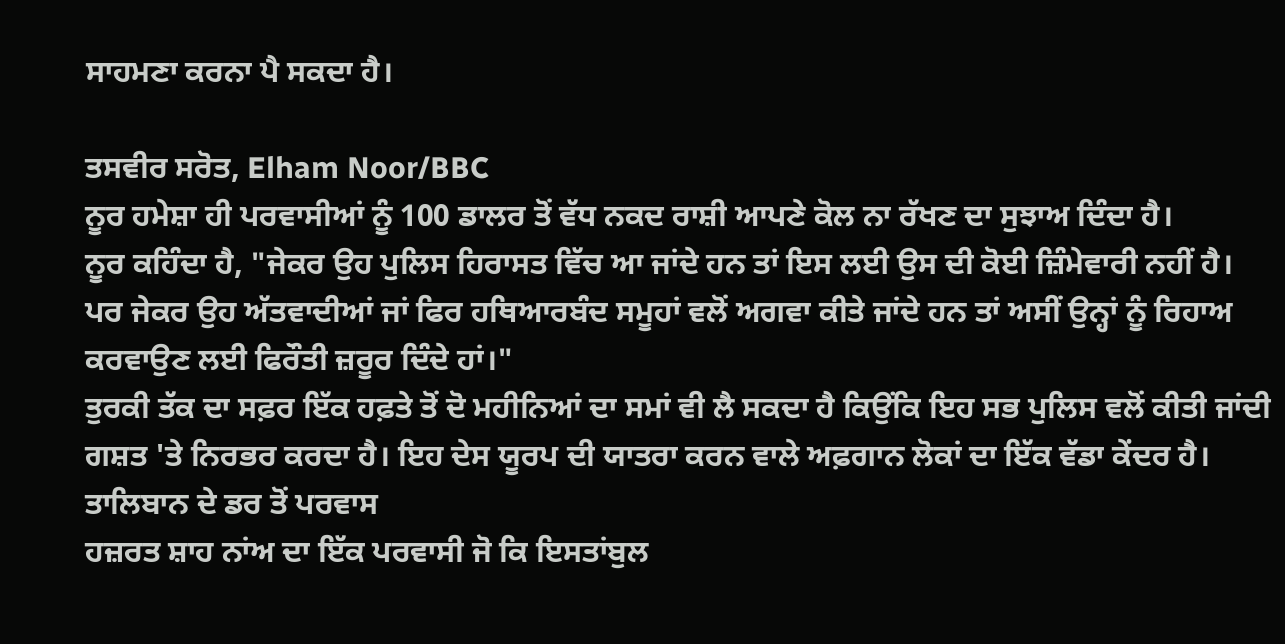ਸਾਹਮਣਾ ਕਰਨਾ ਪੈ ਸਕਦਾ ਹੈ।

ਤਸਵੀਰ ਸਰੋਤ, Elham Noor/BBC
ਨੂਰ ਹਮੇਸ਼ਾ ਹੀ ਪਰਵਾਸੀਆਂ ਨੂੰ 100 ਡਾਲਰ ਤੋਂ ਵੱਧ ਨਕਦ ਰਾਸ਼ੀ ਆਪਣੇ ਕੋਲ ਨਾ ਰੱਖਣ ਦਾ ਸੁਝਾਅ ਦਿੰਦਾ ਹੈ।
ਨੂਰ ਕਹਿੰਦਾ ਹੈ, "ਜੇਕਰ ਉਹ ਪੁਲਿਸ ਹਿਰਾਸਤ ਵਿੱਚ ਆ ਜਾਂਦੇ ਹਨ ਤਾਂ ਇਸ ਲਈ ਉਸ ਦੀ ਕੋਈ ਜ਼ਿੰਮੇਵਾਰੀ ਨਹੀਂ ਹੈ। ਪਰ ਜੇਕਰ ਉਹ ਅੱਤਵਾਦੀਆਂ ਜਾਂ ਫਿਰ ਹਥਿਆਰਬੰਦ ਸਮੂਹਾਂ ਵਲੋਂ ਅਗਵਾ ਕੀਤੇ ਜਾਂਦੇ ਹਨ ਤਾਂ ਅਸੀਂ ਉਨ੍ਹਾਂ ਨੂੰ ਰਿਹਾਅ ਕਰਵਾਉਣ ਲਈ ਫਿਰੌਤੀ ਜ਼ਰੂਰ ਦਿੰਦੇ ਹਾਂ।"
ਤੁਰਕੀ ਤੱਕ ਦਾ ਸਫ਼ਰ ਇੱਕ ਹਫ਼ਤੇ ਤੋਂ ਦੋ ਮਹੀਨਿਆਂ ਦਾ ਸਮਾਂ ਵੀ ਲੈ ਸਕਦਾ ਹੈ ਕਿਉਂਕਿ ਇਹ ਸਭ ਪੁਲਿਸ ਵਲੋਂ ਕੀਤੀ ਜਾਂਦੀ ਗਸ਼ਤ 'ਤੇ ਨਿਰਭਰ ਕਰਦਾ ਹੈ। ਇਹ ਦੇਸ ਯੂਰਪ ਦੀ ਯਾਤਰਾ ਕਰਨ ਵਾਲੇ ਅਫ਼ਗਾਨ ਲੋਕਾਂ ਦਾ ਇੱਕ ਵੱਡਾ ਕੇਂਦਰ ਹੈ।
ਤਾਲਿਬਾਨ ਦੇ ਡਰ ਤੋਂ ਪਰਵਾਸ
ਹਜ਼ਰਤ ਸ਼ਾਹ ਨਾਂਅ ਦਾ ਇੱਕ ਪਰਵਾਸੀ ਜੋ ਕਿ ਇਸਤਾਂਬੁਲ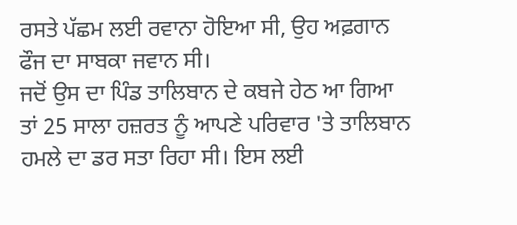ਰਸਤੇ ਪੱਛਮ ਲਈ ਰਵਾਨਾ ਹੋਇਆ ਸੀ, ਉਹ ਅਫ਼ਗਾਨ ਫੌਜ ਦਾ ਸਾਬਕਾ ਜਵਾਨ ਸੀ।
ਜਦੋਂ ਉਸ ਦਾ ਪਿੰਡ ਤਾਲਿਬਾਨ ਦੇ ਕਬਜੇ ਹੇਠ ਆ ਗਿਆ ਤਾਂ 25 ਸਾਲਾ ਹਜ਼ਰਤ ਨੂੰ ਆਪਣੇ ਪਰਿਵਾਰ 'ਤੇ ਤਾਲਿਬਾਨ ਹਮਲੇ ਦਾ ਡਰ ਸਤਾ ਰਿਹਾ ਸੀ। ਇਸ ਲਈ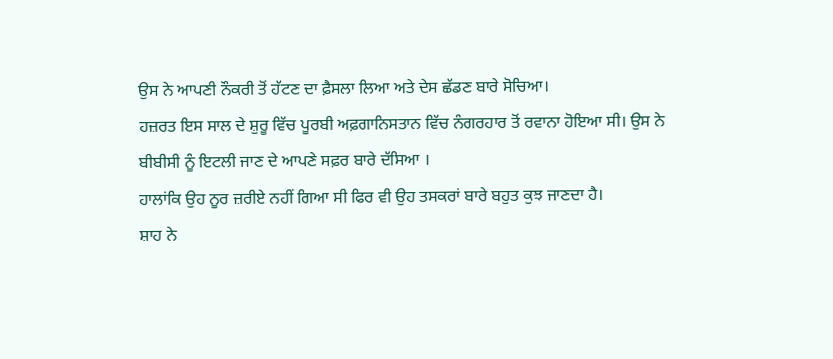ਉਸ ਨੇ ਆਪਣੀ ਨੌਕਰੀ ਤੋਂ ਹੱਟਣ ਦਾ ਫ਼ੈਸਲਾ ਲਿਆ ਅਤੇ ਦੇਸ ਛੱਡਣ ਬਾਰੇ ਸੋਚਿਆ।
ਹਜ਼ਰਤ ਇਸ ਸਾਲ ਦੇ ਸ਼ੁਰੂ ਵਿੱਚ ਪੂਰਬੀ ਅਫ਼ਗਾਨਿਸਤਾਨ ਵਿੱਚ ਨੰਗਰਹਾਰ ਤੋਂ ਰਵਾਨਾ ਹੋਇਆ ਸੀ। ਉਸ ਨੇ ਬੀਬੀਸੀ ਨੂੰ ਇਟਲੀ ਜਾਣ ਦੇ ਆਪਣੇ ਸਫ਼ਰ ਬਾਰੇ ਦੱਸਿਆ ।
ਹਾਲਾਂਕਿ ਉਹ ਨੂਰ ਜ਼ਰੀਏ ਨਹੀਂ ਗਿਆ ਸੀ ਫਿਰ ਵੀ ਉਹ ਤਸਕਰਾਂ ਬਾਰੇ ਬਹੁਤ ਕੁਝ ਜਾਣਦਾ ਹੈ।
ਸ਼ਾਹ ਨੇ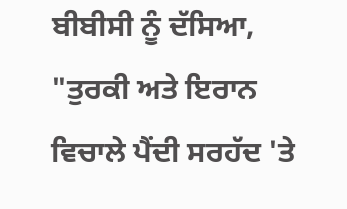ਬੀਬੀਸੀ ਨੂੰ ਦੱਸਿਆ, "ਤੁਰਕੀ ਅਤੇ ਇਰਾਨ ਵਿਚਾਲੇ ਪੈਂਦੀ ਸਰਹੱਦ 'ਤੇ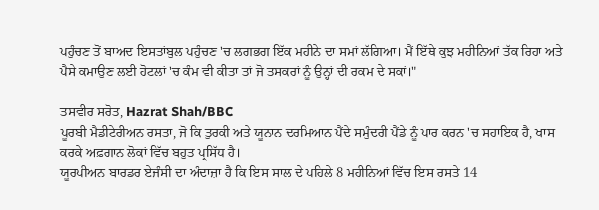ਪਹੁੰਚਣ ਤੋਂ ਬਾਅਦ ਇਸਤਾਂਬੁਲ ਪਹੁੰਚਣ 'ਚ ਲਗਭਗ ਇੱਕ ਮਹੀਨੇ ਦਾ ਸਮਾਂ ਲੱਗਿਆ। ਮੈਂ ਇੱਥੇ ਕੁਝ ਮਹੀਨਿਆਂ ਤੱਕ ਰਿਹਾ ਅਤੇ ਪੈਸੇ ਕਮਾਉਣ ਲਈ ਹੋਟਲਾਂ 'ਚ ਕੰਮ ਵੀ ਕੀਤਾ ਤਾਂ ਜੋ ਤਸਕਰਾਂ ਨੂੰ ਉਨ੍ਹਾਂ ਦੀ ਰਕਮ ਦੇ ਸਕਾਂ।"

ਤਸਵੀਰ ਸਰੋਤ, Hazrat Shah/BBC
ਪੂਰਬੀ ਮੈਡੀਟੇਰੀਅਨ ਰਸਤਾ, ਜੋ ਕਿ ਤੁਰਕੀ ਅਤੇ ਯੂਨਾਨ ਦਰਮਿਆਨ ਪੈਂਦੇ ਸਮੁੰਦਰੀ ਪੈਂਡੇ ਨੂੰ ਪਾਰ ਕਰਨ 'ਚ ਸਹਾਇਕ ਹੈ, ਖਾਸ ਕਰਕੇ ਅਫ਼ਗਾਨ ਲੋਕਾਂ ਵਿੱਚ ਬਹੁਤ ਪ੍ਰਸਿੱਧ ਹੈ।
ਯੂਰਪੀਅਨ ਬਾਰਡਰ ਏਜੰਸੀ ਦਾ ਅੰਦਾਜ਼ਾ ਹੈ ਕਿ ਇਸ ਸਾਲ ਦੇ ਪਹਿਲੇ 8 ਮਹੀਨਿਆਂ ਵਿੱਚ ਇਸ ਰਸਤੇ 14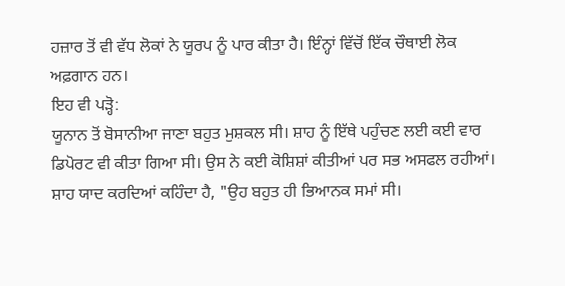ਹਜ਼ਾਰ ਤੋਂ ਵੀ ਵੱਧ ਲੋਕਾਂ ਨੇ ਯੂਰਪ ਨੂੰ ਪਾਰ ਕੀਤਾ ਹੈ। ਇੰਨ੍ਹਾਂ ਵਿੱਚੋਂ ਇੱਕ ਚੌਥਾਈ ਲੋਕ ਅਫ਼ਗਾਨ ਹਨ।
ਇਹ ਵੀ ਪੜ੍ਹੋ:
ਯੂਨਾਨ ਤੋਂ ਬੋਸਾਨੀਆ ਜਾਣਾ ਬਹੁਤ ਮੁਸ਼ਕਲ ਸੀ। ਸ਼ਾਹ ਨੂੰ ਇੱਥੇ ਪਹੁੰਚਣ ਲਈ ਕਈ ਵਾਰ ਡਿਪੋਰਟ ਵੀ ਕੀਤਾ ਗਿਆ ਸੀ। ਉਸ ਨੇ ਕਈ ਕੋਸ਼ਿਸ਼ਾਂ ਕੀਤੀਆਂ ਪਰ ਸਭ ਅਸਫਲ ਰਹੀਆਂ।
ਸ਼ਾਹ ਯਾਦ ਕਰਦਿਆਂ ਕਹਿੰਦਾ ਹੈ, "ਉਹ ਬਹੁਤ ਹੀ ਭਿਆਨਕ ਸਮਾਂ ਸੀ।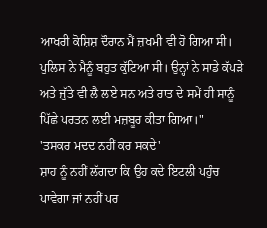ਆਖਰੀ ਕੋਸ਼ਿਸ਼ ਦੌਰਾਨ ਮੈਂ ਜ਼ਖਮੀ ਵੀ ਹੋ ਗਿਆ ਸੀ। ਪੁਲਿਸ ਨੇ ਮੈਨੂੰ ਬਹੁਤ ਕੁੱਟਿਆ ਸੀ। ਉਨ੍ਹਾਂ ਨੇ ਸਾਡੇ ਕੱਪੜੇ ਅਤੇ ਜੁੱਤੇ ਵੀ ਲੈ ਲਏ ਸਨ ਅਤੇ ਰਾਤ ਦੇ ਸਮੇਂ ਹੀ ਸਾਨੂੰ ਪਿੱਛੇ ਪਰਤਨ ਲਈ ਮਜ਼ਬੂਰ ਕੀਤਾ ਗਿਆ।"
'ਤਸਕਰ ਮਦਦ ਨਹੀਂ ਕਰ ਸਕਦੇ'
ਸ਼ਾਹ ਨੂੰ ਨਹੀਂ ਲੱਗਦਾ ਕਿ ਉਹ ਕਦੇ ਇਟਲੀ ਪਹੁੰਚ ਪਾਵੇਗਾ ਜਾਂ ਨਹੀਂ ਪਰ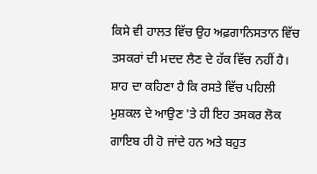ਕਿਸੇ ਵੀ ਹਾਲਤ ਵਿੱਚ ਉਹ ਅਫ਼ਗਾਨਿਸਤਾਨ ਵਿੱਚ ਤਸਕਰਾਂ ਦੀ ਮਦਦ ਲੈਣ ਦੇ ਹੱਕ ਵਿੱਚ ਨਹੀਂ ਹੈ।
ਸ਼ਾਹ ਦਾ ਕਹਿਣਾ ਹੈ ਕਿ ਰਸਤੇ ਵਿੱਚ ਪਹਿਲੀ ਮੁਸ਼ਕਲ ਦੇ ਆਉਣ 'ਤੇ ਹੀ ਇਹ ਤਸਕਰ ਲੋਕ ਗਾਇਬ ਹੀ ਹੋ ਜਾਂਦੇ ਹਨ ਅਤੇ ਬਹੁਤ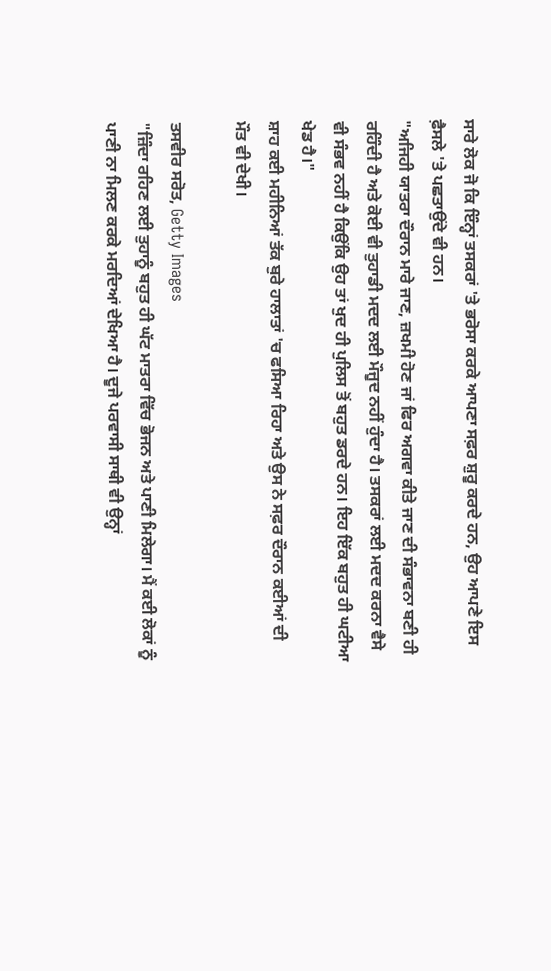ਸਾਰੇ ਲੋਕ ਜੋ ਕਿ ਇੰਨ੍ਹਾਂ ਤਸਕਰਾਂ 'ਤੇ ਭਰੋਸਾ ਕਰਕੇ ਆਪਣਾ ਸਫ਼ਰ ਸ਼ੁਰੂ ਕਰਦੇ ਹਨ, ਉਹ ਆਪਣੇ ਇਸ ਫ਼ੈਸਲੇ 'ਤੇ ਪਛਤਾਉਂਦੇ ਵੀ ਹਨ।
"ਅਜਿਹੀ ਯਾਤਰਾ ਦੌਰਾਨ ਮਾਰੇ ਜਾਣ, ਜ਼ਖਮੀ ਹੋਣ ਜਾਂ ਫਿਰ ਅਗਵਾ ਕੀਤੇ ਜਾਣ ਦੀ ਸੰਭਾਵਨਾ ਬਣੀ ਹੀ ਰਹਿੰਦੀ ਹੈ ਅਤੇ ਕੋਈ ਵੀ ਤੁਹਾਡੀ ਮਦਦ ਲਈ ਮੌਜੂਦ ਨਹੀਂ ਹੁੰਦਾ ਹੈ। ਤਸਕਰਾਂ ਲਈ ਮਦਦ ਕਰਨਾ ਵੈਸੇ ਵੀ ਸੰਭਵ ਨਹੀਂ ਹੈ ਕਿਉਂਕਿ ਉਹ ਤਾਂ ਖੁਦ ਹੀ ਪੁਲਿਸ ਤੋਂ ਬਹੁਤ ਡਰਦੇ ਹਨ। ਇਹ ਇੱਕ ਬਹੁਤ ਹੀ ਘਟੀਆ ਖੇਡ ਹੈ।"
ਸ਼ਾਹ ਕਈ ਮਹੀਨਿਆਂ ਤੱਕ ਬੁਰੇ ਹਾਲਾਤਾਂ 'ਚ ਫਸਿਆ ਰਿਹਾ ਅਤੇ ਉਸ ਨੇ ਸਫ਼ਰ ਦੌਰਾਨ ਕਈਆਂ ਦੀ ਮੌਤ ਵੀ ਦੇਖੀ।

ਤਸਵੀਰ ਸਰੋਤ, Getty Images
"ਜ਼ਿੰਦਾ ਰਹਿਣ ਲਈ ਤੁਹਾਨੂੰ ਬਹੁਤ ਹੀ ਘੱਟ ਮਾਤਰਾ ਵਿੱਚ ਭੋਜਨ ਅਤੇ ਪਾਣੀ ਮਿਲੇਗਾ। ਮੈਂ ਕਈ ਲੋਕਾਂ ਨੂੰ ਪਾਣੀ ਨਾ ਮਿਲਣ ਕਰਕੇ ਮਰਦਿਆਂ ਦੇਖਿਆ ਹੈ। ਦੂਜੇ ਪਰਵਾਸੀ ਸਾਥੀ ਵੀ ਉਨ੍ਹਾਂ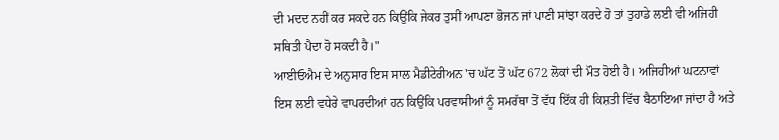ਦੀ ਮਦਦ ਨਹੀਂ ਕਰ ਸਕਦੇ ਹਨ ਕਿਉਂਕਿ ਜੇਕਰ ਤੁਸੀਂ ਆਪਣਾ ਭੋਜਨ ਜਾਂ ਪਾਣੀ ਸਾਂਝਾ ਕਰਦੇ ਹੋ ਤਾਂ ਤੁਹਾਡੇ ਲਈ ਵੀ ਅਜਿਹੀ ਸਥਿਤੀ ਪੈਦਾ ਹੋ ਸਕਦੀ ਹੈ।"
ਆਈਓਐਮ ਦੇ ਅਨੁਸਾਰ ਇਸ ਸਾਲ ਮੈਡੀਟੇਰੀਅਨ 'ਚ ਘੱਟ ਤੋਂ ਘੱਟ 672 ਲੋਕਾਂ ਦੀ ਮੌਤ ਹੋਈ ਹੈ। ਅਜਿਹੀਆਂ ਘਟਨਾਵਾਂ ਇਸ ਲਈ ਵਧੇਰੇ ਵਾਪਰਦੀਆਂ ਹਨ ਕਿਉਂਕਿ ਪਰਵਾਸੀਆਂ ਨੂੰ ਸਮਰੱਥਾ ਤੋਂ ਵੱਧ ਇੱਕ ਹੀ ਕਿਸ਼ਤੀ ਵਿੱਚ ਬੈਠਾਇਆ ਜਾਂਦਾ ਹੈ ਅਤੇ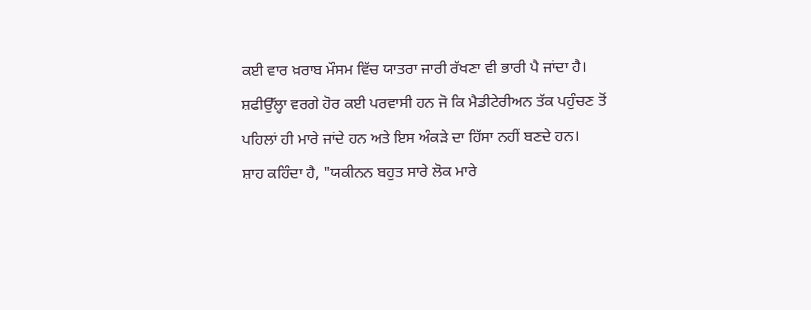ਕਈ ਵਾਰ ਖ਼ਰਾਬ ਮੌਸਮ ਵਿੱਚ ਯਾਤਰਾ ਜਾਰੀ ਰੱਖਣਾ ਵੀ ਭਾਰੀ ਪੈ ਜਾਂਦਾ ਹੈ।
ਸ਼ਫੀਉੱਲ੍ਹਾ ਵਰਗੇ ਹੋਰ ਕਈ ਪਰਵਾਸੀ ਹਨ ਜੋ ਕਿ ਮੈਡੀਟੇਰੀਅਨ ਤੱਕ ਪਹੁੰਚਣ ਤੋਂ ਪਹਿਲਾਂ ਹੀ ਮਾਰੇ ਜਾਂਦੇ ਹਨ ਅਤੇ ਇਸ ਅੰਕੜੇ ਦਾ ਹਿੱਸਾ ਨਹੀਂ ਬਣਦੇ ਹਨ।
ਸ਼ਾਹ ਕਹਿੰਦਾ ਹੈ, "ਯਕੀਨਨ ਬਹੁਤ ਸਾਰੇ ਲੋਕ ਮਾਰੇ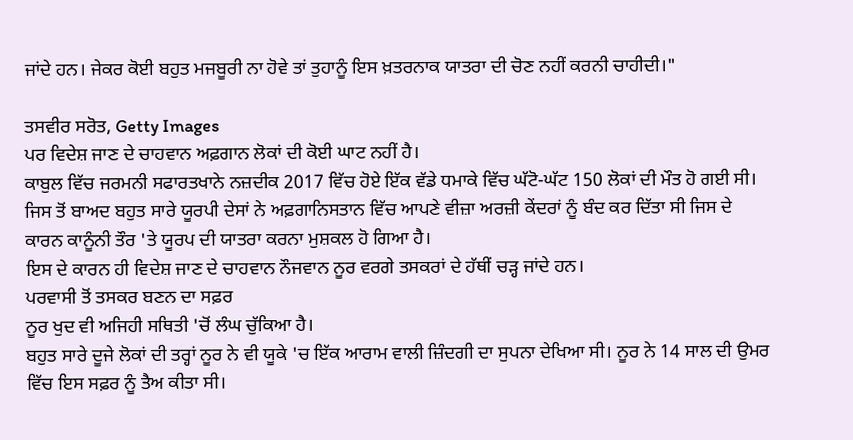ਜਾਂਦੇ ਹਨ। ਜੇਕਰ ਕੋਈ ਬਹੁਤ ਮਜਬੂਰੀ ਨਾ ਹੋਵੇ ਤਾਂ ਤੁਹਾਨੂੰ ਇਸ ਖ਼ਤਰਨਾਕ ਯਾਤਰਾ ਦੀ ਚੋਣ ਨਹੀਂ ਕਰਨੀ ਚਾਹੀਦੀ।"

ਤਸਵੀਰ ਸਰੋਤ, Getty Images
ਪਰ ਵਿਦੇਸ਼ ਜਾਣ ਦੇ ਚਾਹਵਾਨ ਅਫ਼ਗਾਨ ਲੋਕਾਂ ਦੀ ਕੋਈ ਘਾਟ ਨਹੀਂ ਹੈ।
ਕਾਬੁਲ ਵਿੱਚ ਜਰਮਨੀ ਸਫਾਰਤਖਾਨੇ ਨਜ਼ਦੀਕ 2017 ਵਿੱਚ ਹੋਏ ਇੱਕ ਵੱਡੇ ਧਮਾਕੇ ਵਿੱਚ ਘੱਟੋ-ਘੱਟ 150 ਲੋਕਾਂ ਦੀ ਮੌਤ ਹੋ ਗਈ ਸੀ। ਜਿਸ ਤੋਂ ਬਾਅਦ ਬਹੁਤ ਸਾਰੇ ਯੂਰਪੀ ਦੇਸਾਂ ਨੇ ਅਫ਼ਗਾਨਿਸਤਾਨ ਵਿੱਚ ਆਪਣੇ ਵੀਜ਼ਾ ਅਰਜ਼ੀ ਕੇਂਦਰਾਂ ਨੂੰ ਬੰਦ ਕਰ ਦਿੱਤਾ ਸੀ ਜਿਸ ਦੇ ਕਾਰਨ ਕਾਨੂੰਨੀ ਤੌਰ 'ਤੇ ਯੂਰਪ ਦੀ ਯਾਤਰਾ ਕਰਨਾ ਮੁਸ਼ਕਲ ਹੋ ਗਿਆ ਹੈ।
ਇਸ ਦੇ ਕਾਰਨ ਹੀ ਵਿਦੇਸ਼ ਜਾਣ ਦੇ ਚਾਹਵਾਨ ਨੌਜਵਾਨ ਨੂਰ ਵਰਗੇ ਤਸਕਰਾਂ ਦੇ ਹੱਥੀਂ ਚੜ੍ਹ ਜਾਂਦੇ ਹਨ।
ਪਰਵਾਸੀ ਤੋਂ ਤਸਕਰ ਬਣਨ ਦਾ ਸਫ਼ਰ
ਨੂਰ ਖੁਦ ਵੀ ਅਜਿਹੀ ਸਥਿਤੀ 'ਚੋਂ ਲੰਘ ਚੁੱਕਿਆ ਹੈ।
ਬਹੁਤ ਸਾਰੇ ਦੂਜੇ ਲੋਕਾਂ ਦੀ ਤਰ੍ਹਾਂ ਨੂਰ ਨੇ ਵੀ ਯੂਕੇ 'ਚ ਇੱਕ ਆਰਾਮ ਵਾਲੀ ਜ਼ਿੰਦਗੀ ਦਾ ਸੁਪਨਾ ਦੇਖਿਆ ਸੀ। ਨੂਰ ਨੇ 14 ਸਾਲ ਦੀ ਉਮਰ ਵਿੱਚ ਇਸ ਸਫ਼ਰ ਨੂੰ ਤੈਅ ਕੀਤਾ ਸੀ।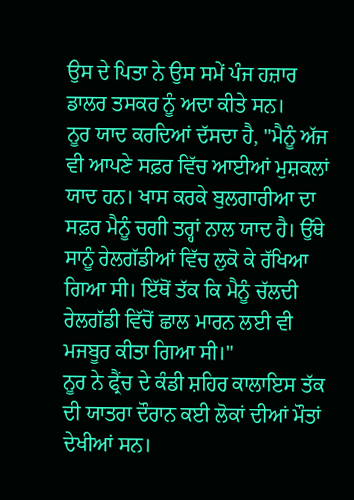ਉਸ ਦੇ ਪਿਤਾ ਨੇ ਉਸ ਸਮੇਂ ਪੰਜ ਹਜ਼ਾਰ ਡਾਲਰ ਤਸਕਰ ਨੂੰ ਅਦਾ ਕੀਤੇ ਸਨ।
ਨੂਰ ਯਾਦ ਕਰਦਿਆਂ ਦੱਸਦਾ ਹੈ, "ਮੈਨੂੰ ਅੱਜ ਵੀ ਆਪਣੇ ਸਫ਼ਰ ਵਿੱਚ ਆਈਆਂ ਮੁਸ਼ਕਲਾਂ ਯਾਦ ਹਨ। ਖਾਸ ਕਰਕੇ ਬੁਲਗਾਰੀਆ ਦਾ ਸਫ਼ਰ ਮੈਨੂੰ ਚਗੀ ਤਰ੍ਹਾਂ ਨਾਲ ਯਾਦ ਹੈ। ਉੱਥੇ ਸਾਨੂੰ ਰੇਲਗੱਡੀਆਂ ਵਿੱਚ ਲੁਕੋ ਕੇ ਰੱਖਿਆ ਗਿਆ ਸੀ। ਇੱਥੋਂ ਤੱਕ ਕਿ ਮੈਨੂੰ ਚੱਲਦੀ ਰੇਲਗੱਡੀ ਵਿੱਚੋਂ ਛਾਲ ਮਾਰਨ ਲਈ ਵੀ ਮਜਬੂਰ ਕੀਤਾ ਗਿਆ ਸੀ।"
ਨੂਰ ਨੇ ਫ੍ਰੈਂਚ ਦੇ ਕੰਡੀ ਸ਼ਹਿਰ ਕਾਲਾਇਸ ਤੱਕ ਦੀ ਯਾਤਰਾ ਦੌਰਾਨ ਕਈ ਲੋਕਾਂ ਦੀਆਂ ਮੌਤਾਂ ਦੇਖੀਆਂ ਸਨ।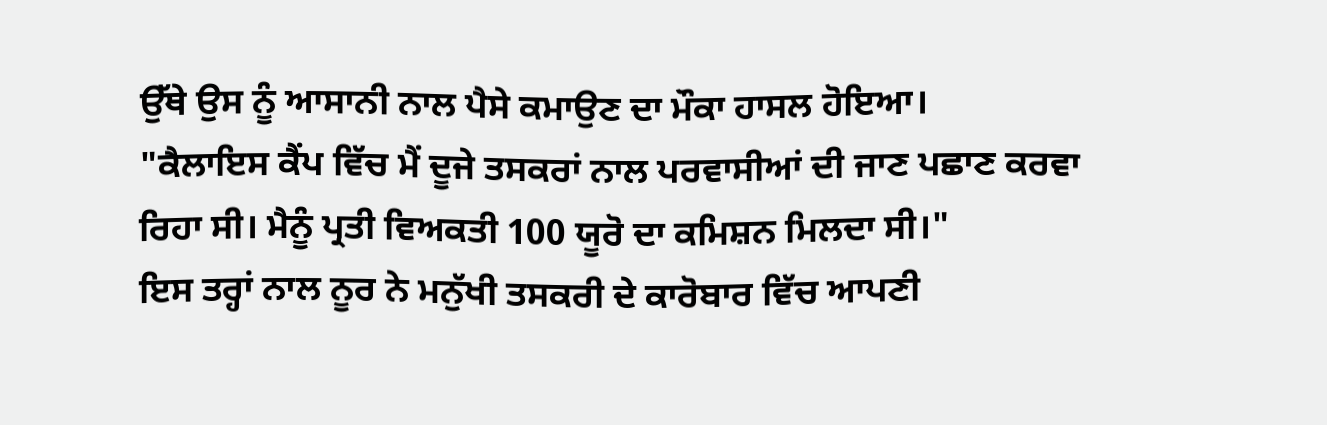ਉੱਥੇ ਉਸ ਨੂੰ ਆਸਾਨੀ ਨਾਲ ਪੈਸੇ ਕਮਾਉਣ ਦਾ ਮੌਕਾ ਹਾਸਲ ਹੋਇਆ।
"ਕੈਲਾਇਸ ਕੈਂਪ ਵਿੱਚ ਮੈਂ ਦੂਜੇ ਤਸਕਰਾਂ ਨਾਲ ਪਰਵਾਸੀਆਂ ਦੀ ਜਾਣ ਪਛਾਣ ਕਰਵਾ ਰਿਹਾ ਸੀ। ਮੈਨੂੰ ਪ੍ਰਤੀ ਵਿਅਕਤੀ 100 ਯੂਰੋ ਦਾ ਕਮਿਸ਼ਨ ਮਿਲਦਾ ਸੀ।"
ਇਸ ਤਰ੍ਹਾਂ ਨਾਲ ਨੂਰ ਨੇ ਮਨੁੱਖੀ ਤਸਕਰੀ ਦੇ ਕਾਰੋਬਾਰ ਵਿੱਚ ਆਪਣੀ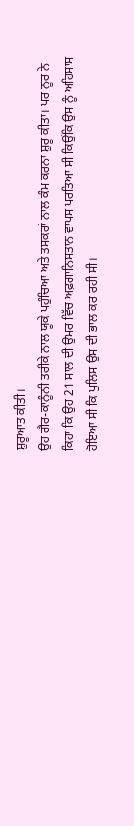ਸ਼ੁਰੂਆਤ ਕੀਤੀ।
ਉਹ ਗੈਰ-ਕਾਨੂੰਨੀ ਤਰੀਕੇ ਨਾਲ ਯੂਕੇ ਪਹੁੰਚਿਆ ਅਤੇ ਤਸਕਰਾਂ ਨਾਲ ਕੰਮ ਕਰਨਾ ਸ਼ੁਰੂ ਕੀਤਾ। ਪਰ ਨੂਰ ਨੇ ਕਿਹਾ ਕਿ ਉਹ 21 ਸਾਲ ਦੀ ਉਮਰ ਵਿੱਚ ਅਫ਼ਗਾਨਿਸਤਾਨ ਵਾਪਸ ਪਰਤਿਆ ਸੀ ਕਿਉਂਕਿ ਉਸ ਨੂੰ ਅਹਿਸਾਸ ਹੋਇਆ ਸੀ ਕਿ ਪੁਲਿਸ ਉਸ ਦੀ ਭਾਲ ਕਰ ਰਹੀ ਸੀ।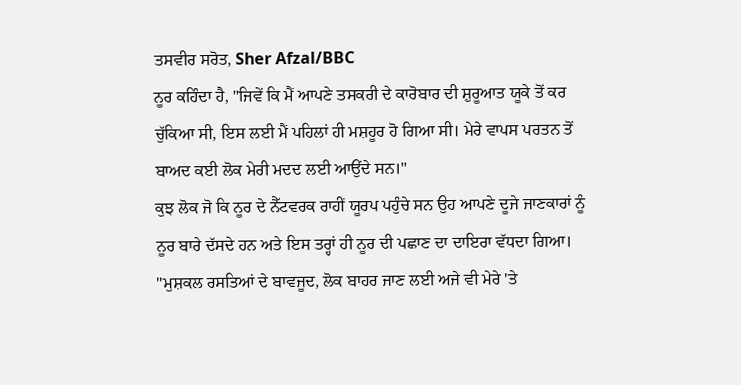ਤਸਵੀਰ ਸਰੋਤ, Sher Afzal/BBC
ਨੂਰ ਕਹਿੰਦਾ ਹੈ, "ਜਿਵੇਂ ਕਿ ਮੈਂ ਆਪਣੇ ਤਸਕਰੀ ਦੇ ਕਾਰੋਬਾਰ ਦੀ ਸ਼ੁਰੂਆਤ ਯੂਕੇ ਤੋਂ ਕਰ ਚੁੱਕਿਆ ਸੀ, ਇਸ ਲਈ ਮੈਂ ਪਹਿਲਾਂ ਹੀ ਮਸ਼ਹੂਰ ਹੋ ਗਿਆ ਸੀ। ਮੇਰੇ ਵਾਪਸ ਪਰਤਨ ਤੋਂ ਬਾਅਦ ਕਈ ਲੋਕ ਮੇਰੀ ਮਦਦ ਲਈ ਆਉਂਦੇ ਸਨ।"
ਕੁਝ ਲੋਕ ਜੋ ਕਿ ਨੂਰ ਦੇ ਨੈੱਟਵਰਕ ਰਾਹੀਂ ਯੂਰਪ ਪਹੁੰਚੇ ਸਨ ਉਹ ਆਪਣੇ ਦੂਜੇ ਜਾਣਕਾਰਾਂ ਨੂੰ ਨੂਰ ਬਾਰੇ ਦੱਸਦੇ ਹਨ ਅਤੇ ਇਸ ਤਰ੍ਹਾਂ ਹੀ ਨੂਰ ਦੀ ਪਛਾਣ ਦਾ ਦਾਇਰਾ ਵੱਧਦਾ ਗਿਆ।
"ਮੁਸ਼ਕਲ ਰਸਤਿਆਂ ਦੇ ਬਾਵਜੂਦ, ਲੋਕ ਬਾਹਰ ਜਾਣ ਲਈ ਅਜੇ ਵੀ ਮੇਰੇ 'ਤੇ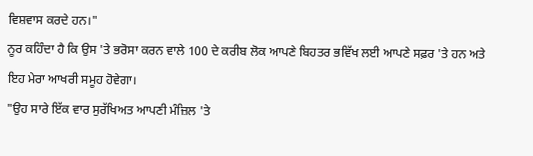ਵਿਸ਼ਵਾਸ ਕਰਦੇ ਹਨ।"
ਨੂਰ ਕਹਿੰਦਾ ਹੈ ਕਿ ਉਸ 'ਤੇ ਭਰੋਸਾ ਕਰਨ ਵਾਲੇ 100 ਦੇ ਕਰੀਬ ਲੋਕ ਆਪਣੇ ਬਿਹਤਰ ਭਵਿੱਖ ਲਈ ਆਪਣੇ ਸਫ਼ਰ 'ਤੇ ਹਨ ਅਤੇ ਇਹ ਮੇਰਾ ਆਖਰੀ ਸਮੂਹ ਹੋਵੇਗਾ।
"ਉਹ ਸਾਰੇ ਇੱਕ ਵਾਰ ਸੁਰੱਖਿਅਤ ਆਪਣੀ ਮੰਜ਼ਿਲ 'ਤੇ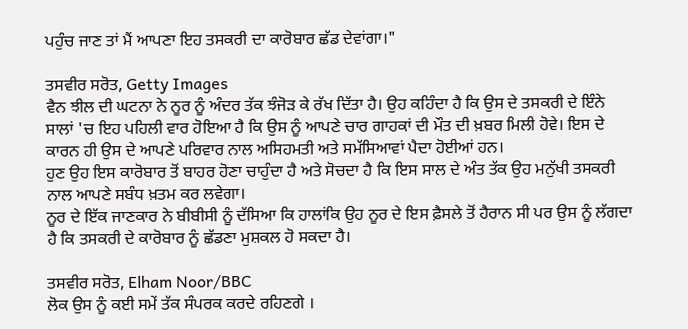ਪਹੁੰਚ ਜਾਣ ਤਾਂ ਮੈਂ ਆਪਣਾ ਇਹ ਤਸਕਰੀ ਦਾ ਕਾਰੋਬਾਰ ਛੱਡ ਦੇਵਾਂਗਾ।"

ਤਸਵੀਰ ਸਰੋਤ, Getty Images
ਵੈਨ ਝੀਲ ਦੀ ਘਟਨਾ ਨੇ ਨੂਰ ਨੂੰ ਅੰਦਰ ਤੱਕ ਝੰਜੋੜ ਕੇ ਰੱਖ ਦਿੱਤਾ ਹੈ। ਉਹ ਕਹਿੰਦਾ ਹੈ ਕਿ ਉਸ ਦੇ ਤਸਕਰੀ ਦੇ ਇੰਨੇ ਸਾਲਾਂ 'ਚ ਇਹ ਪਹਿਲੀ ਵਾਰ ਹੋਇਆ ਹੈ ਕਿ ਉਸ ਨੂੰ ਆਪਣੇ ਚਾਰ ਗਾਹਕਾਂ ਦੀ ਮੌਤ ਦੀ ਖ਼ਬਰ ਮਿਲੀ ਹੋਵੇ। ਇਸ ਦੇ ਕਾਰਨ ਹੀ ਉਸ ਦੇ ਆਪਣੇ ਪਰਿਵਾਰ ਨਾਲ ਅਸਿਹਮਤੀ ਅਤੇ ਸਮੱਸਿਆਵਾਂ ਪੈਦਾ ਹੋਈਆਂ ਹਨ।
ਹੁਣ ਉਹ ਇਸ ਕਾਰੋਬਾਰ ਤੋਂ ਬਾਹਰ ਹੋਣਾ ਚਾਹੁੰਦਾ ਹੈ ਅਤੇ ਸੋਚਦਾ ਹੈ ਕਿ ਇਸ ਸਾਲ ਦੇ ਅੰਤ ਤੱਕ ਉਹ ਮਨੁੱਖੀ ਤਸਕਰੀ ਨਾਲ ਆਪਣੇ ਸਬੰਧ ਖ਼ਤਮ ਕਰ ਲਵੇਗਾ।
ਨੂਰ ਦੇ ਇੱਕ ਜਾਣਕਾਰ ਨੇ ਬੀਬੀਸੀ ਨੂੰ ਦੱਸਿਆ ਕਿ ਹਾਲਾਂਕਿ ਉਹ ਨੂਰ ਦੇ ਇਸ ਫ਼ੈਸਲੇ ਤੋਂ ਹੈਰਾਨ ਸੀ ਪਰ ਉਸ ਨੂੰ ਲੱਗਦਾ ਹੈ ਕਿ ਤਸਕਰੀ ਦੇ ਕਾਰੋਬਾਰ ਨੂੰ ਛੱਡਣਾ ਮੁਸ਼ਕਲ ਹੋ ਸਕਦਾ ਹੈ।

ਤਸਵੀਰ ਸਰੋਤ, Elham Noor/BBC
ਲੋਕ ਉਸ ਨੂੰ ਕਈ ਸਮੇਂ ਤੱਕ ਸੰਪਰਕ ਕਰਦੇ ਰਹਿਣਗੇ ।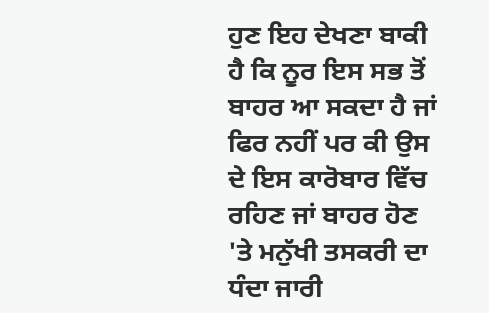ਹੁਣ ਇਹ ਦੇਖਣਾ ਬਾਕੀ ਹੈ ਕਿ ਨੂਰ ਇਸ ਸਭ ਤੋਂ ਬਾਹਰ ਆ ਸਕਦਾ ਹੈ ਜਾਂ ਫਿਰ ਨਹੀਂ ਪਰ ਕੀ ਉਸ ਦੇ ਇਸ ਕਾਰੋਬਾਰ ਵਿੱਚ ਰਹਿਣ ਜਾਂ ਬਾਹਰ ਹੋਣ 'ਤੇ ਮਨੁੱਖੀ ਤਸਕਰੀ ਦਾ ਧੰਦਾ ਜਾਰੀ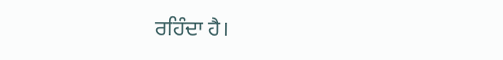ਰਹਿੰਦਾ ਹੈ।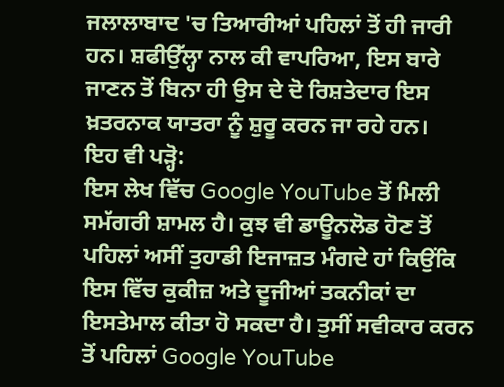ਜਲਾਲਾਬਾਦ 'ਚ ਤਿਆਰੀਆਂ ਪਹਿਲਾਂ ਤੋਂ ਹੀ ਜਾਰੀ ਹਨ। ਸ਼ਫੀਉੱਲ੍ਹਾ ਨਾਲ ਕੀ ਵਾਪਰਿਆ, ਇਸ ਬਾਰੇ ਜਾਣਨ ਤੋਂ ਬਿਨਾ ਹੀ ਉਸ ਦੇ ਦੋ ਰਿਸ਼ਤੇਦਾਰ ਇਸ ਖ਼ਤਰਨਾਕ ਯਾਤਰਾ ਨੂੰ ਸ਼ੁਰੂ ਕਰਨ ਜਾ ਰਹੇ ਹਨ।
ਇਹ ਵੀ ਪੜ੍ਹੋ:
ਇਸ ਲੇਖ ਵਿੱਚ Google YouTube ਤੋਂ ਮਿਲੀ ਸਮੱਗਰੀ ਸ਼ਾਮਲ ਹੈ। ਕੁਝ ਵੀ ਡਾਊਨਲੋਡ ਹੋਣ ਤੋਂ ਪਹਿਲਾਂ ਅਸੀਂ ਤੁਹਾਡੀ ਇਜਾਜ਼ਤ ਮੰਗਦੇ ਹਾਂ ਕਿਉਂਕਿ ਇਸ ਵਿੱਚ ਕੁਕੀਜ਼ ਅਤੇ ਦੂਜੀਆਂ ਤਕਨੀਕਾਂ ਦਾ ਇਸਤੇਮਾਲ ਕੀਤਾ ਹੋ ਸਕਦਾ ਹੈ। ਤੁਸੀਂ ਸਵੀਕਾਰ ਕਰਨ ਤੋਂ ਪਹਿਲਾਂ Google YouTube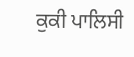ਕੁਕੀ ਪਾਲਿਸੀ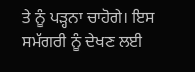ਤੇ ਨੂੰ ਪੜ੍ਹਨਾ ਚਾਹੋਗੇ। ਇਸ ਸਮੱਗਰੀ ਨੂੰ ਦੇਖਣ ਲਈ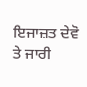ਇਜਾਜ਼ਤ ਦੇਵੋ ਤੇ ਜਾਰੀ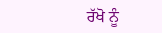ਰੱਖੋ ਨੂੰ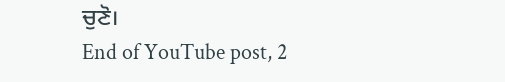ਚੁਣੋ।
End of YouTube post, 2